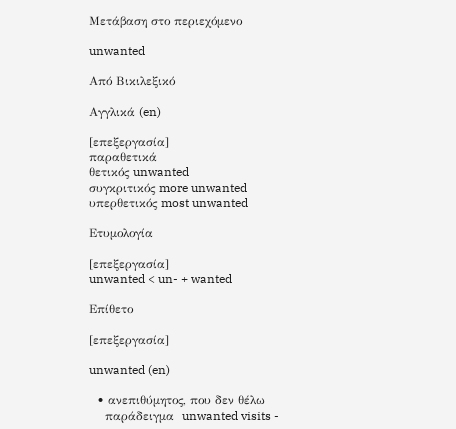Μετάβαση στο περιεχόμενο

unwanted

Από Βικιλεξικό

Αγγλικά (en)

[επεξεργασία]
παραθετικά
θετικός unwanted
συγκριτικός more unwanted
υπερθετικός most unwanted

Ετυμολογία

[επεξεργασία]
unwanted < un- + wanted

Επίθετο

[επεξεργασία]

unwanted (en)

  • ανεπιθύμητος, που δεν θέλω
    παράδειγμα  unwanted visits -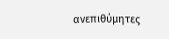ανεπιθύμητες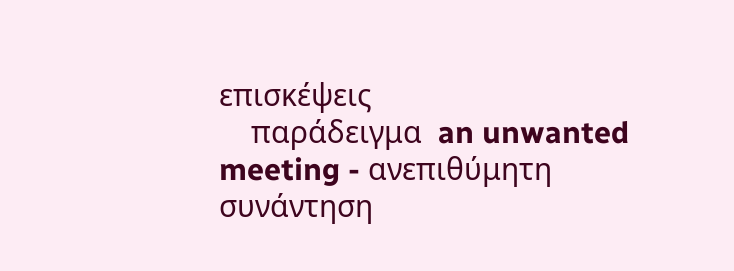επισκέψεις
    παράδειγμα  an unwanted meeting - ανεπιθύμητη συνάντηση